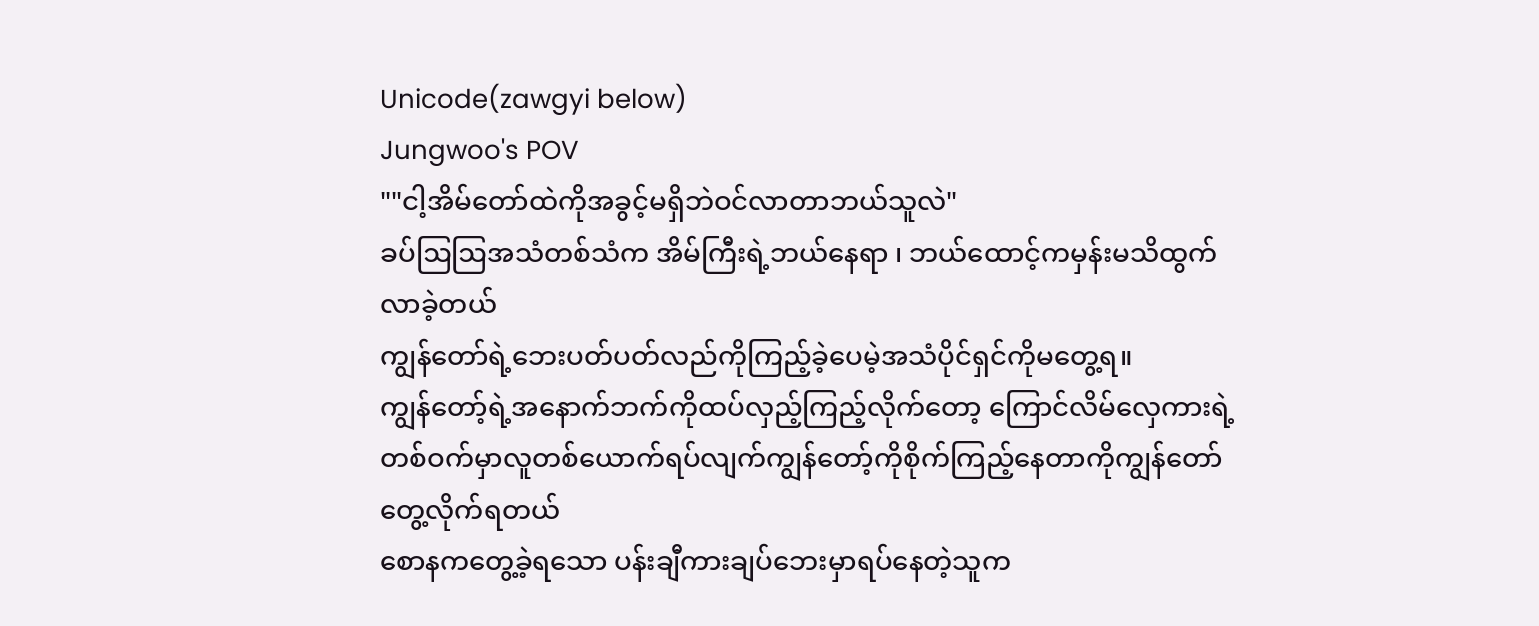Unicode(zawgyi below)
Jungwoo's POV
""ငါ့အိမ်တော်ထဲကိုအခွင့်မရှိဘဲဝင်လာတာဘယ်သူလဲ"
ခပ်ဩဩအသံတစ်သံက အိမ်ကြီးရဲ့ဘယ်နေရာ ၊ ဘယ်ထောင့်ကမှန်းမသိထွက်လာခဲ့တယ်
ကျွန်တော်ရဲ့ဘေးပတ်ပတ်လည်ကိုကြည့်ခဲ့ပေမဲ့အသံပိုင်ရှင်ကိုမတွေ့ရ။
ကျွန်တော့်ရဲ့အနောက်ဘက်ကိုထပ်လှည့်ကြည့်လိုက်တော့ ကြောင်လိမ်လှေကားရဲ့တစ်ဝက်မှာလူတစ်ယောက်ရပ်လျက်ကျွန်တော့်ကိုစိုက်ကြည့်နေတာကိုကျွန်တော်တွေ့လိုက်ရတယ်
စောနကတွေ့ခဲ့ရသော ပန်းချီကားချပ်ဘေးမှာရပ်နေတဲ့သူက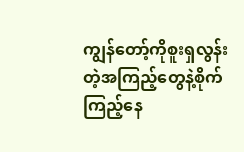ကျွန်တော့်ကိုစူးရှလွန်းတဲ့အကြည့်တွေနဲ့စိုက်ကြည့်နေ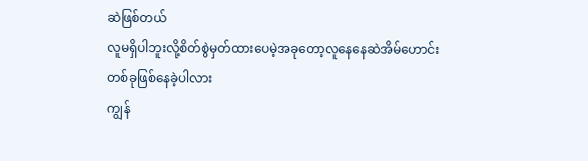ဆဲဖြစ်တယ်
လူမရှိပါဘူးလို့စိတ်စွဲမှတ်ထားပေမဲ့အခုတော့လူနေနေဆဲအိမ်ဟောင်းတစ်ခုဖြစ်နေခဲ့ပါလား
ကျွန်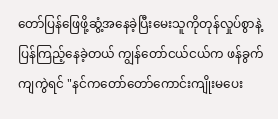တော်ပြန်ဖြေဖို့ဆွံ့အနေခဲ့ပြီးမေးသူကိုတုန်လှုပ်စွာနဲ့ပြန်ကြည့်နေခဲ့တယ် ကျွန်တော်ငယ်ငယ်က ဖန်ခွက်ကျကွဲရင် "နင်ကတော်တော်ကောင်းကျိုးမပေး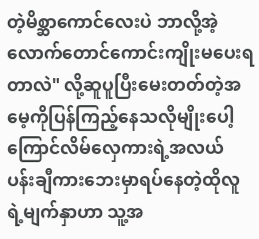တဲ့မိစ္ဆာကောင်လေးပဲ ဘာလို့အဲ့လောက်တောင်ကောင်းကျိုးမပေးရတာလဲ" လို့ဆူပူပြီးမေးတတ်တဲ့အမေ့ကိုပြန်ကြည့်နေသလိုမျိုးပေါ့
ကြောင်လိမ်လှေကားရဲ့အလယ် ပန်းချီကားဘေးမှာရပ်နေတဲ့ထိုလူရဲ့မျက်နှာဟာ သူ့အ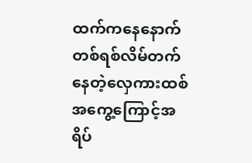ထက်ကနေနောက်တစ်ရစ်လိမ်တက်နေတဲ့လှေကားထစ်အကွေ့ကြောင့်အရိပ်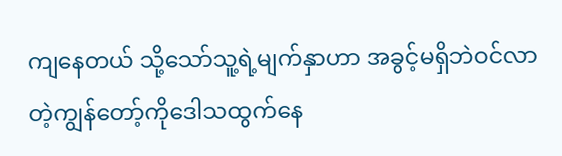ကျနေတယ် သို့သော်သူ့ရဲ့မျက်နှာဟာ အခွင့်မရှိဘဲဝင်လာတဲ့ကျွန်တော့်ကိုဒေါသထွက်နေ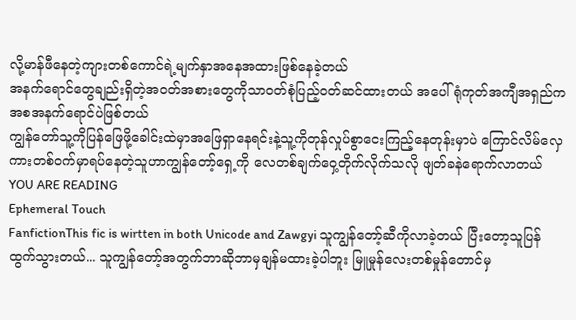လို့မာန်ဖီနေတဲ့ကျားတစ်ကောင်ရဲ့မျက်နှာအနေအထားဖြစ်နေခဲ့တယ်
အနက်ရောင်တွေချည်းရှိတဲ့အဝတ်အစားတွေကိုသာဝတ်စုံပြည့်ဝတ်ဆင်ထားတယ် အပေါ်ရုံကုတ်အကျီအရှည်ကအစအနက်ရောင်ပဲဖြစ်တယ်
ကျွန်တော်သူ့ကိုပြန်ဖြေဖို့ခေါင်းထဲမှာအဖြေရှာနေရင်းနဲ့သူ့ကိုတုန်လှုပ်စွာငေးကြည့်နေတုန်းမှာပဲ ကြောင်လိမ်လှေကားတစ်ဝက်မှာရပ်နေတဲ့သူဟာကျွန်တော့်ရှေ့ကို လေတစ်ချက်ဝှေ့တိုက်လိုက်သလို ဖျတ်ခနဲရောက်လာတယ်
YOU ARE READING
Ephemeral Touch
FanfictionThis fic is wirtten in both Unicode and Zawgyi သူကျွန်တော့်ဆီကိုလာခဲ့တယ် ပြီးတော့သူပြန်ထွက်သွားတယ်... သူကျွန်တော့်အတွက်ဘာဆိုဘာမှချန်မထားခဲ့ပါဘူး မြူမှုန်လေးတစ်မှုန်တောင်မှ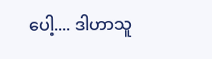ပေါ့.... ဒါဟာသူ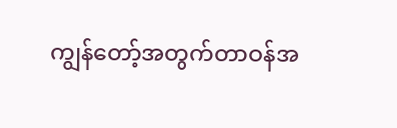ကျွန်တော့်အတွက်တာဝန်အ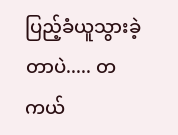ပြည့်ခံယူသွားခဲ့တာပဲ..... တကယ်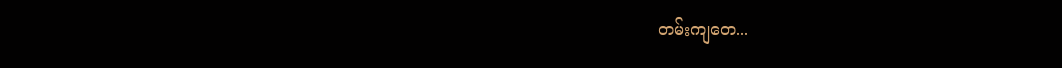တမ်းကျတေ...